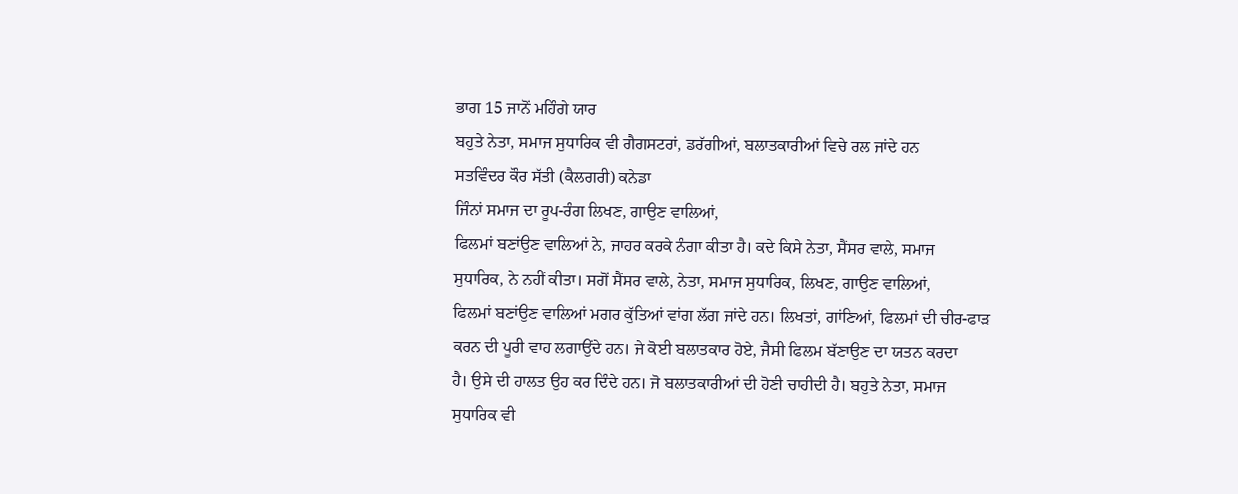ਭਾਗ 15 ਜਾਨੋਂ ਮਹਿੰਗੇ ਯਾਰ
ਬਹੁਤੇ ਨੇਤਾ, ਸਮਾਜ ਸੁਧਾਰਿਕ ਵੀ ਗੈਗਸਟਰਾਂ, ਡਰੱਗੀਆਂ, ਬਲਾਤਕਾਰੀਆਂ ਵਿਚੇ ਰਲ ਜਾਂਦੇ ਹਨ
ਸਤਵਿੰਦਰ ਕੌਰ ਸੱਤੀ (ਕੈਲਗਰੀ) ਕਨੇਡਾ
ਜਿੰਨਾਂ ਸਮਾਜ ਦਾ ਰੂਪ-ਰੰਗ ਲਿਖਣ, ਗਾਉਣ ਵਾਲਿਆਂ,
ਫਿਲਮਾਂ ਬਣਾਂਉਣ ਵਾਲਿਆਂ ਨੇ, ਜਾਹਰ ਕਰਕੇ ਨੰਗਾ ਕੀਤਾ ਹੈ। ਕਦੇ ਕਿਸੇ ਨੇਤਾ, ਸੈਂਸਰ ਵਾਲੇ, ਸਮਾਜ
ਸੁਧਾਰਿਕ, ਨੇ ਨਹੀਂ ਕੀਤਾ। ਸਗੋਂ ਸੈਂਸਰ ਵਾਲੇ, ਨੇਤਾ, ਸਮਾਜ ਸੁਧਾਰਿਕ, ਲਿਖਣ, ਗਾਉਣ ਵਾਲਿਆਂ,
ਫਿਲਮਾਂ ਬਣਾਂਉਣ ਵਾਲਿਆਂ ਮਗਰ ਕੁੱਤਿਆਂ ਵਾਂਗ ਲੱਗ ਜਾਂਦੇ ਹਨ। ਲਿਖਤਾਂ, ਗਾਂਣਿਆਂ, ਫਿਲਮਾਂ ਦੀ ਚੀਰ-ਫਾੜ
ਕਰਨ ਦੀ ਪੂਰੀ ਵਾਹ ਲਗਾਉਂਦੇ ਹਨ। ਜੇ ਕੋਈ ਬਲਾਤਕਾਰ ਹੋਏ, ਜੈਸੀ ਫਿਲਮ ਬੱਣਾਉਣ ਦਾ ਯਤਨ ਕਰਦਾ
ਹੈ। ਉਸੇ ਦੀ ਹਾਲਤ ਉਹ ਕਰ ਦਿੰਦੇ ਹਨ। ਜੋ ਬਲਾਤਕਾਰੀਆਂ ਦੀ ਹੋਣੀ ਚਾਹੀਦੀ ਹੈ। ਬਹੁਤੇ ਨੇਤਾ, ਸਮਾਜ
ਸੁਧਾਰਿਕ ਵੀ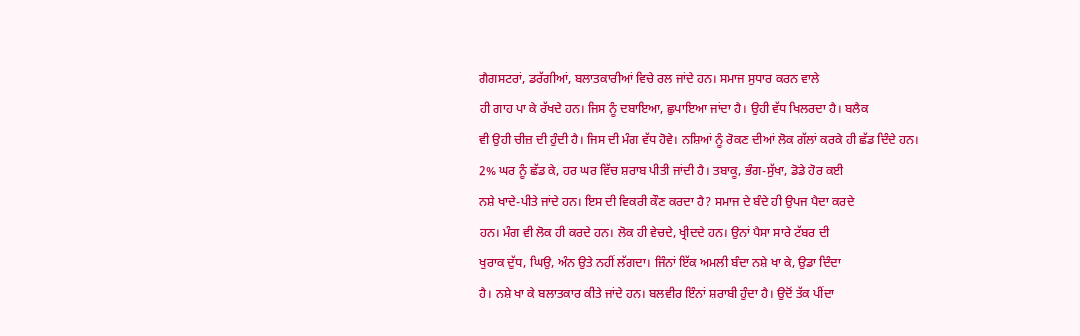ਗੈਗਸਟਰਾਂ, ਡਰੱਗੀਆਂ, ਬਲਾਤਕਾਰੀਆਂ ਵਿਚੇ ਰਲ ਜਾਂਦੇ ਹਨ। ਸਮਾਜ ਸੁਧਾਰ ਕਰਨ ਵਾਲੇ
ਹੀ ਗਾਹ ਪਾ ਕੇ ਰੱਖਦੇ ਹਨ। ਜਿਸ ਨੂੰ ਦਬਾਇਆ, ਛੁਪਾਇਆ ਜਾਂਦਾ ਹੈ। ਉਹੀ ਵੱਧ ਖਿਲਰਦਾ ਹੈ। ਬਲੈਕ
ਵੀ ਉਹੀ ਚੀਜ਼ ਦੀ ਹੁੰਦੀ ਹੈ। ਜਿਸ ਦੀ ਮੰਗ ਵੱਧ ਹੋਵੇ। ਨਸ਼ਿਆਂ ਨੂੰ ਰੋਕਣ ਦੀਆਂ ਲੋਕ ਗੱਲਾਂ ਕਰਕੇ ਹੀ ਛੱਡ ਦਿੰਦੇ ਹਨ।
2% ਘਰ ਨੂੰ ਛੱਡ ਕੇ, ਹਰ ਘਰ ਵਿੱਚ ਸ਼ਰਾਬ ਪੀਤੀ ਜਾਂਦੀ ਹੈ। ਤਬਾਕੂ, ਭੰਗ-ਸੁੱਖਾ, ਡੋਡੇ ਹੋਰ ਕਈ
ਨਸ਼ੇ ਖਾਦੇ-ਪੀਤੇ ਜਾਂਦੇ ਹਨ। ਇਸ ਦੀ ਵਿਕਰੀ ਕੌਣ ਕਰਦਾ ਹੈ? ਸਮਾਜ ਦੇ ਬੰਦੇ ਹੀ ਉਪਜ ਪੈਦਾ ਕਰਦੇ
ਹਨ। ਮੰਗ ਵੀ ਲੋਕ ਹੀ ਕਰਦੇ ਹਨ। ਲੋਕ ਹੀ ਵੇਚਦੇ, ਖ੍ਰੀਦਦੇ ਹਨ। ਉਨਾਂ ਪੈਸਾ ਸਾਰੇ ਟੱਬਰ ਦੀ
ਖੁਰਾਕ ਦੁੱਧ, ਘਿਉ, ਅੰਨ ਉਤੇ ਨਹੀਂ ਲੱਗਦਾ। ਜਿੰਨਾਂ ਇੱਕ ਅਮਲੀ ਬੰਦਾ ਨਸ਼ੇ ਖਾ ਕੇ, ਉਡਾ ਦਿੰਦਾ
ਹੈ। ਨਸ਼ੇ ਖਾ ਕੇ ਬਲਾਤਕਾਰ ਕੀਤੇ ਜਾਂਦੇ ਹਨ। ਬਲਵੀਰ ਇੰਨਾਂ ਸ਼ਰਾਬੀ ਹੁੰਦਾ ਹੈ। ਉਦੋਂ ਤੱਕ ਪੀਂਦਾ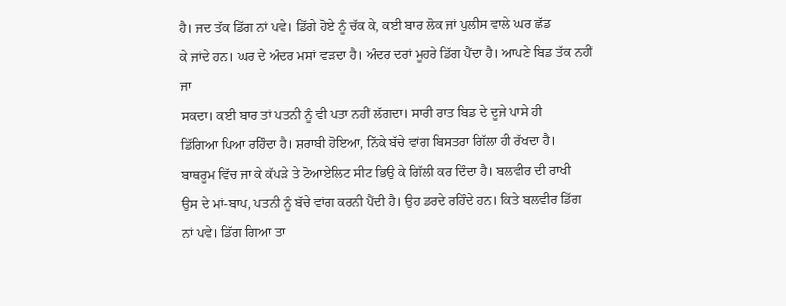ਹੈ। ਜਦ ਤੱਕ ਡਿੱਗ ਨਾਂ ਪਵੇ। ਡਿੱਗੇ ਹੋਏ ਨੂੰ ਚੱਕ ਕੇ, ਕਈ ਬਾਰ ਲੋਕ ਜਾਂ ਪੁਲੀਸ ਵਾਲੇ ਘਰ ਛੱਡ
ਕੇ ਜਾਂਦੇ ਹਨ। ਘਰ ਦੇ ਅੰਦਰ ਮਸਾਂ ਵੜਦਾ ਹੈ। ਅੰਦਰ ਦਰਾਂ ਮੂਹਰੇ ਡਿੱਗ ਪੈਂਦਾ ਹੈ। ਆਪਣੇ ਬਿਡ ਤੱਕ ਨਹੀਂ ਜਾ
ਸਕਦਾ। ਕਈ ਬਾਰ ਤਾਂ ਪਤਨੀ ਨੂੰ ਵੀ ਪਤਾ ਨਹੀਂ ਲੱਗਦਾ। ਸਾਰੀ ਰਾਤ ਬਿਡ ਦੇ ਦੂਜੇ ਪਾਸੇ ਹੀ
ਡਿੱਗਿਆ ਪਿਆ ਰਹਿੰਦਾ ਹੈ। ਸ਼ਰਾਬੀ ਹੋਇਆ, ਨਿੱਕੇ ਬੱਚੇ ਵਾਂਗ ਬਿਸਤਰਾ ਗਿੱਲਾ ਹੀ ਰੱਖਦਾ ਹੈ।
ਬਾਥਰੂਮ ਵਿੱਚ ਜਾ ਕੇ ਕੱਪੜੇ ਤੇ ਟੋਆਏਲਿਟ ਸੀਟ ਭਿਉ ਕੇ ਗਿੱਲੀ ਕਰ ਦਿੰਦਾ ਹੈ। ਬਲਵੀਰ ਦੀ ਰਾਖੀ
ਉਸ ਦੇ ਮਾਂ-ਬਾਪ, ਪਤਨੀ ਨੂੰ ਬੱਚੇ ਵਾਂਗ ਕਰਨੀ ਪੈਂਦੀ ਹੈ। ਉਹ ਡਰਦੇ ਰਹਿੰਦੇ ਹਨ। ਕਿਤੇ ਬਲਵੀਰ ਡਿੱਗ
ਨਾਂ ਪਵੇ। ਡਿੱਗ ਗਿਆ ਤਾ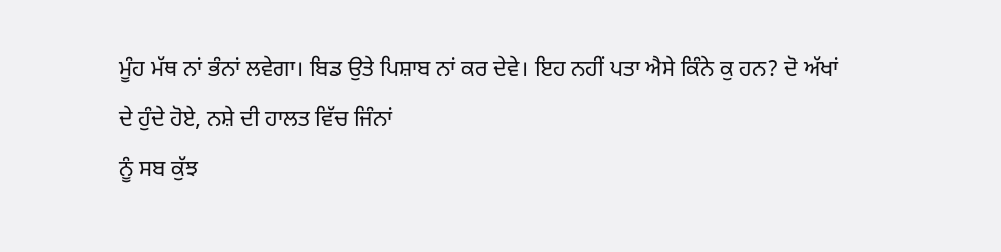ਮੂੰਹ ਮੱਥ ਨਾਂ ਭੰਨਾਂ ਲਵੇਗਾ। ਬਿਡ ਉਤੇ ਪਿਸ਼ਾਬ ਨਾਂ ਕਰ ਦੇਵੇ। ਇਹ ਨਹੀਂ ਪਤਾ ਐਸੇ ਕਿੰਨੇ ਕੁ ਹਨ? ਦੋ ਅੱਖਾਂ
ਦੇ ਹੁੰਦੇ ਹੋਏ, ਨਸ਼ੇ ਦੀ ਹਾਲਤ ਵਿੱਚ ਜਿੰਨਾਂ
ਨੂੰ ਸਬ ਕੁੱਝ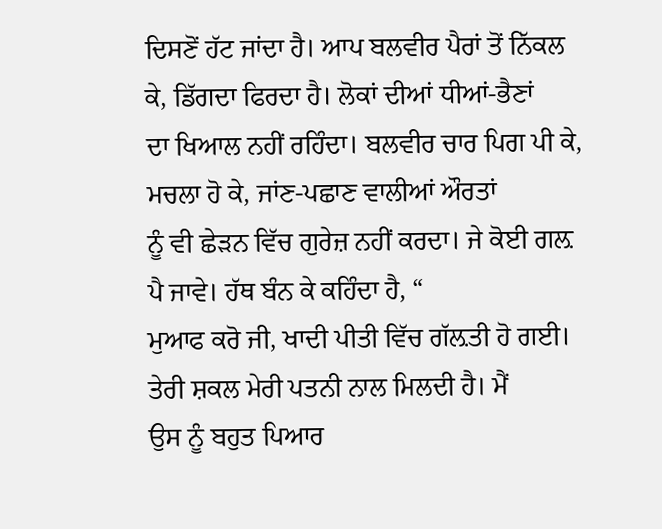ਦਿਸਣੋਂ ਹੱਟ ਜਾਂਦਾ ਹੈ। ਆਪ ਬਲਵੀਰ ਪੈਰਾਂ ਤੋਂ ਨਿੱਕਲ ਕੇ, ਡਿੱਗਦਾ ਫਿਰਦਾ ਹੈ। ਲੋਕਾਂ ਦੀਆਂ ਧੀਆਂ-ਭੈਣਾਂ
ਦਾ ਖਿਆਲ ਨਹੀਂ ਰਹਿੰਦਾ। ਬਲਵੀਰ ਚਾਰ ਪਿਗ ਪੀ ਕੇ, ਮਚਲਾ ਹੋ ਕੇ, ਜਾਂਣ-ਪਛਾਣ ਵਾਲੀਆਂ ਔਰਤਾਂ
ਨੂੰ ਵੀ ਛੇੜਨ ਵਿੱਚ ਗੁਰੇਜ਼ ਨਹੀਂ ਕਰਦਾ। ਜੇ ਕੋਈ ਗਲ਼ ਪੈ ਜਾਵੇ। ਹੱਥ ਬੰਨ ਕੇ ਕਹਿੰਦਾ ਹੈ, “
ਮੁਆਫ ਕਰੋ ਜੀ, ਖਾਦੀ ਪੀਤੀ ਵਿੱਚ ਗੱਲ਼ਤੀ ਹੋ ਗਈ। ਤੇਰੀ ਸ਼ਕਲ ਮੇਰੀ ਪਤਨੀ ਨਾਲ ਮਿਲਦੀ ਹੈ। ਮੈਂ
ਉਸ ਨੂੰ ਬਹੁਤ ਪਿਆਰ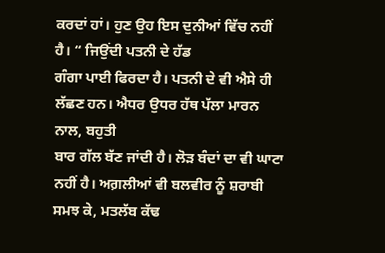ਕਰਦਾਂ ਹਾਂ। ਹੁਣ ਉਹ ਇਸ ਦੁਨੀਆਂ ਵਿੱਚ ਨਹੀਂ ਹੈ। “ ਜਿਉਂਦੀ ਪਤਨੀ ਦੇ ਹੱਡ
ਗੰਗਾ ਪਾਈ ਫਿਰਦਾ ਹੈ। ਪਤਨੀ ਦੇ ਵੀ ਐਸੇ ਹੀ ਲੱਛਣ ਹਨ। ਐਧਰ ਉਧਰ ਹੱਥ ਪੱਲਾ ਮਾਰਨ ਨਾਲ, ਬਹੁਤੀ
ਬਾਰ ਗੱਲ ਬੱਣ ਜਾਂਦੀ ਹੈ। ਲੋੜ ਬੰਦਾਂ ਦਾ ਵੀ ਘਾਟਾ ਨਹੀਂ ਹੈ। ਅਗ਼ਲੀਆਂ ਵੀ ਬਲਵੀਰ ਨੂੰ ਸ਼ਰਾਬੀ
ਸਮਝ ਕੇ, ਮਤਲੱਬ ਕੱਢ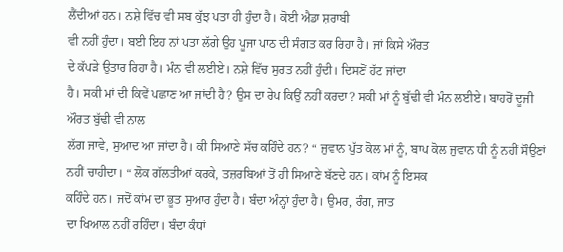ਲੈਂਦੀਆਂ ਹਨ। ਨਸ਼ੇ ਵਿੱਚ ਵੀ ਸਬ ਕੁੱਝ ਪਤਾ ਹੀ ਹੁੰਦਾ ਹੈ। ਕੋਈ ਐਡਾ ਸ਼ਰਾਬੀ
ਵੀ ਨਹੀਂ ਹੁੰਦਾ। ਬਈ ਇਹ ਨਾਂ ਪਤਾ ਲੱਗੇ ਉਹ ਪੂਜਾ ਪਾਠ ਦੀ ਸੰਗਤ ਕਰ ਰਿਹਾ ਹੈ। ਜਾਂ ਕਿਸੇ ਔਰਤ
ਦੇ ਕੱਪੜੇ ਉਤਾਰ ਰਿਹਾ ਹੈ। ਮੰਨ ਵੀ ਲਈਏ। ਨਸ਼ੇ ਵਿੱਚ ਸੁਰਤ ਨਹੀਂ ਹੁੰਦੀ। ਦਿਸਣੋਂ ਹੱਟ ਜਾਂਦਾ
ਹੈ। ਸਕੀ ਮਾਂ ਦੀ ਕਿਵੇਂ ਪਛਾਣ ਆ ਜਾਂਦੀ ਹੈ? ਉਸ ਦਾ ਰੇਪ ਕਿਉਂ ਨਹੀਂ ਕਰਦਾ? ਸਕੀ ਮਾਂ ਨੂੰ ਬੁੱਢੀ ਵੀ ਮੰਨ ਲਈਏ। ਬਾਹਰੋਂ ਦੂਜੀ ਔਰਤ ਬੁੱਢੀ ਵੀ ਨਾਲ
ਲੱਗ ਜਾਵੇ, ਸੁਆਦ ਆ ਜਾਂਦਾ ਹੈ। ਕੀ ਸਿਆਣੇ ਸੱਚ ਕਹਿੰਦੇ ਹਨ? “ ਜੁਵਾਨ ਪੁੱਤ ਕੋਲ ਮਾਂ ਨੂੰ, ਬਾਪ ਕੋਲ ਜੁਵਾਨ ਧੀ ਨੂੰ ਨਹੀਂ ਸੌਉਣਾਂ
ਨਹੀਂ ਚਾਹੀਦਾ। “ ਲੋਕ ਗੱਲਤੀਆਂ ਕਰਕੇ, ਤਜ਼ਰਬਿਆਂ ਤੋਂ ਹੀ ਸਿਆਣੇ ਬੱਣਦੇ ਹਨ। ਕਾਂਮ ਨੂੰ ਇਸਕ
ਕਹਿੰਦੇ ਹਨ। ਜਦੋਂ ਕਾਂਮ ਦਾ ਭੂਤ ਸੁਆਰ ਹੁੰਦਾ ਹੈ। ਬੰਦਾ ਅੰਨ੍ਹਾਂ ਹੁੰਦਾ ਹੈ। ਉਮਰ, ਰੰਗ, ਜਾਤ
ਦਾ ਖਿਆਲ ਨਹੀਂ ਰਹਿੰਦਾ। ਬੰਦਾ ਕੰਧਾਂ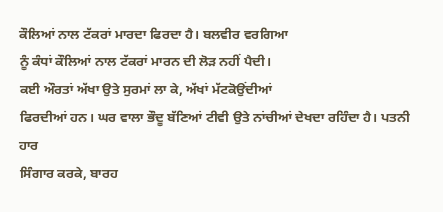ਕੌਲਿਆਂ ਨਾਲ ਟੱਕਰਾਂ ਮਾਰਦਾ ਫਿਰਦਾ ਹੈ। ਬਲਵੀਰ ਵਰਗਿਆ
ਨੂੰ ਕੰਧਾਂ ਕੌਲਿਆਂ ਨਾਲ ਟੱਕਰਾਂ ਮਾਰਨ ਦੀ ਲੋੜ ਨਹੀਂ ਪੈਦੀ।
ਕਈ ਔਰਤਾਂ ਅੱਖਾ ਉਤੇ ਸੁਰਮਾਂ ਲਾ ਕੇ, ਅੱਖਾਂ ਮੱਟਕੋਉਂਦੀਆਂ
ਫਿਰਦੀਆਂ ਹਨ। ਘਰ ਵਾਲਾ ਭੌਦੂ ਬੱਣਿਆਂ ਟੀਵੀ ਉਤੇ ਨਾਂਚੀਆਂ ਦੇਖਦਾ ਰਹਿੰਦਾ ਹੈ। ਪਤਨੀ ਹਾਰ
ਸਿੰਗਾਰ ਕਰਕੇ, ਬਾਰਹ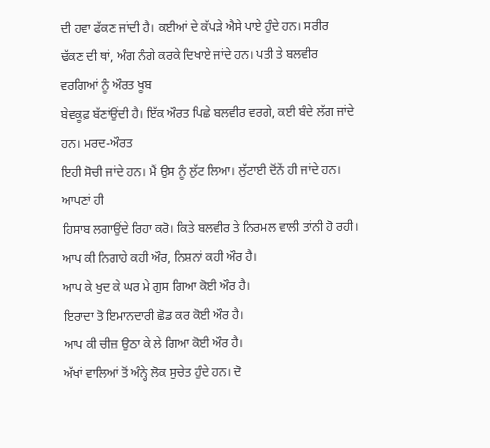ਦੀ ਹਵਾ ਫੱਕਣ ਜਾਂਦੀ ਹੈ। ਕਈਆਂ ਦੇ ਕੱਪੜੇ ਐਸੇ ਪਾਏ ਹੁੰਦੇ ਹਨ। ਸਰੀਰ
ਢੱਕਣ ਦੀ ਥਾਂ, ਅੰਗ ਨੰਗੇ ਕਰਕੇ ਦਿਖਾਏ ਜਾਂਦੇ ਹਨ। ਪਤੀ ਤੇ ਬਲਵੀਰ ਵਰਗਿਆਂ ਨੂੰ ਔਰਤ ਖੂਬ
ਬੇਵਕੂਫ਼ ਬੱਣਾਂਉਂਦੀ ਹੈ। ਇੱਕ ਔਰਤ ਪਿਛੇ ਬਲਵੀਰ ਵਰਗੇ, ਕਈ ਬੰਦੇ ਲੱਗ ਜਾਂਦੇ ਹਨ। ਮਰਦ-ਔਰਤ
ਇਹੀ ਸੋਚੀ ਜਾਂਦੇ ਹਨ। ਮੈਂ ਉਸ ਨੂੰ ਲੁੱਟ ਲਿਆ। ਲੁੱਟਾਈ ਦੋਂਨੇਂ ਹੀ ਜਾਂਦੇ ਹਨ। ਆਪਣਾਂ ਹੀ
ਹਿਸਾਬ ਲਗਾਉਂਦੇ ਰਿਹਾ ਕਰੋ। ਕਿਤੇ ਬਲਵੀਰ ਤੇ ਨਿਰਮਲ ਵਾਲੀ ਤਾਂਨੀ ਹੋ ਰਹੀ।
ਆਪ ਕੀ ਨਿਗਾਹੇ ਕਹੀ ਔਰ, ਨਿਸ਼ਨਾਂ ਕਹੀ ਔਰ ਹੈ।
ਆਪ ਕੇ ਖੁਦ ਕੇ ਘਰ ਮੇ ਗੁਸ ਗਿਆ ਕੋਈ ਔਰ ਹੈ।
ਇਰਾਦਾ ਤੋ ਇਮਾਨਦਾਰੀ ਛੋਡ ਕਰ ਕੋਈ ਔਰ ਹੈ।
ਆਪ ਕੀ ਚੀਜ਼ ਉਠਾ ਕੇ ਲੇ ਗਿਆ ਕੋਈ ਔਰ ਹੈ।
ਅੱਖਾਂ ਵਾਲਿਆਂ ਤੋਂ ਅੰਨ੍ਹੇ ਲੋਕ ਸੁਚੇਤ ਹੁੰਦੇ ਹਨ। ਦੋ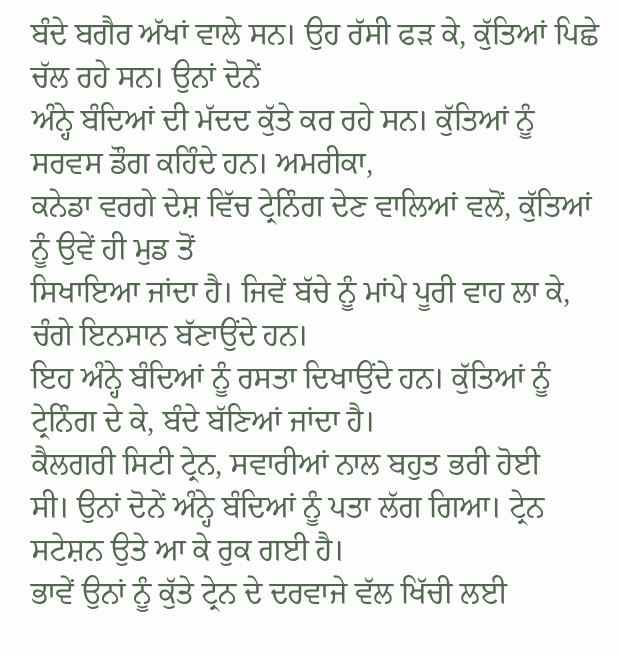ਬੰਦੇ ਬਗੈਰ ਅੱਖਾਂ ਵਾਲੇ ਸਨ। ਉਹ ਰੱਸੀ ਫੜ ਕੇ, ਕੁੱਤਿਆਂ ਪਿਛੇ ਚੱਲ ਰਹੇ ਸਨ। ਉਨਾਂ ਦੋਨੇਂ
ਅੰਨ੍ਹੇ ਬੰਦਿਆਂ ਦੀ ਮੱਦਦ ਕੁੱਤੇ ਕਰ ਰਹੇ ਸਨ। ਕੁੱਤਿਆਂ ਨੂੰ ਸਰਵਸ ਡੌਗ ਕਹਿੰਦੇ ਹਨ। ਅਮਰੀਕਾ,
ਕਨੇਡਾ ਵਰਗੇ ਦੇਸ਼ ਵਿੱਚ ਟ੍ਰੇਨਿੰਗ ਦੇਣ ਵਾਲਿਆਂ ਵਲੋਂ, ਕੁੱਤਿਆਂ ਨੂੰ ਉਵੇਂ ਹੀ ਮੁਡ ਤੋਂ
ਸਿਖਾਇਆ ਜਾਂਦਾ ਹੈ। ਜਿਵੇਂ ਬੱਚੇ ਨੂੰ ਮਾਂਪੇ ਪੂਰੀ ਵਾਹ ਲਾ ਕੇ, ਚੰਗੇ ਇਨਸਾਨ ਬੱਣਾਉਂਦੇ ਹਨ।
ਇਹ ਅੰਨ੍ਹੇ ਬੰਦਿਆਂ ਨੂੰ ਰਸਤਾ ਦਿਖਾਉਂਦੇ ਹਨ। ਕੁੱਤਿਆਂ ਨੂੰ ਟ੍ਰੇਨਿੰਗ ਦੇ ਕੇ, ਬੰਦੇ ਬੱਣਿਆਂ ਜਾਂਦਾ ਹੈ।
ਕੈਲਗਰੀ ਸਿਟੀ ਟ੍ਰੇਨ, ਸਵਾਰੀਆਂ ਨਾਲ ਬਹੁਤ ਭਰੀ ਹੋਈ
ਸੀ। ਉਨਾਂ ਦੋਨੇਂ ਅੰਨ੍ਹੇ ਬੰਦਿਆਂ ਨੂੰ ਪਤਾ ਲੱਗ ਗਿਆ। ਟ੍ਰੇਨ ਸਟੇਸ਼ਨ ਉਤੇ ਆ ਕੇ ਰੁਕ ਗਈ ਹੈ।
ਭਾਵੇਂ ਉਨਾਂ ਨੂੰ ਕੁੱਤੇ ਟ੍ਰੇਨ ਦੇ ਦਰਵਾਜੇ ਵੱਲ ਖਿੱਚੀ ਲਈ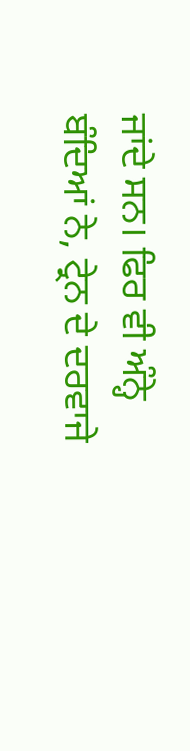ਜਾਂਦੇ ਸਨ। ਫਿਰ ਵੀ ਅੰਨ੍ਹੇ
ਬੰਦਿਆਂ ਨੇ, ਟ੍ਰੇਨ ਦੇ ਦਰਵਾਜੇ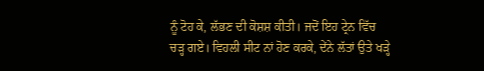ਨੂੰ ਟੋਹ ਕੇ, ਲੱਭਣ ਦੀ ਕੋਸ਼ਸ਼ ਕੀਤੀ। ਜਦੋਂ ਇਹ ਟ੍ਰੇਨ ਵਿੱਚ
ਚੜ੍ਹ ਗਏ। ਵਿਹਲੀ ਸੀਟ ਨਾਂ ਹੋਣ ਕਰਕੇ, ਦੇਂਨੇ ਲੱਤਾਂ ਉਤੇ ਖੜ੍ਹੇ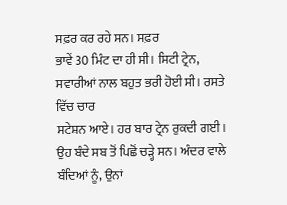ਸਫ਼ਰ ਕਰ ਰਹੇ ਸਨ। ਸਫ਼ਰ
ਭਾਵੇਂ 30 ਮਿੰਟ ਦਾ ਹੀ ਸੀ। ਸਿਟੀ ਟ੍ਰੇਨ, ਸਵਾਰੀਆਂ ਨਾਲ ਬਹੁਤ ਭਰੀ ਹੋਈ ਸੀ। ਰਸਤੇ ਵਿੱਚ ਚਾਰ
ਸਟੇਸ਼ਨ ਆਏ। ਹਰ ਬਾਰ ਟ੍ਰੇਨ ਰੁਕਦੀ ਗਈ। ਉਹ ਬੰਦੇ ਸਬ ਤੋਂ ਪਿਛੋਂ ਚੜ੍ਹੇ ਸਨ। ਅੰਦਰ ਵਾਲੇ
ਬੰਦਿਆਂ ਨੂੰ, ਉਨਾਂ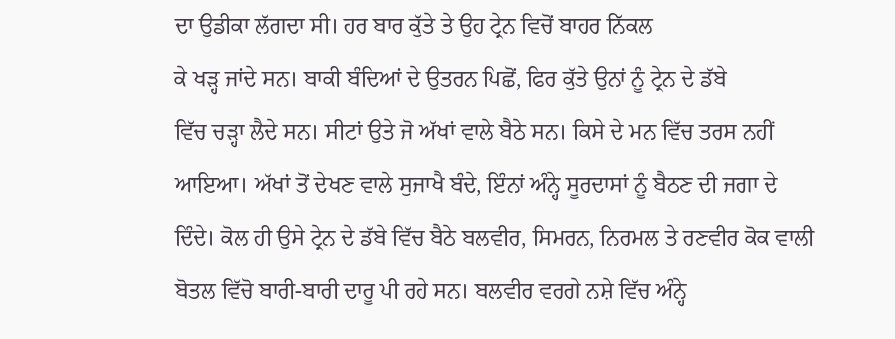ਦਾ ਉਡੀਕਾ ਲੱਗਦਾ ਸੀ। ਹਰ ਬਾਰ ਕੁੱਤੇ ਤੇ ਉਹ ਟ੍ਰੇਨ ਵਿਚੋਂ ਬਾਹਰ ਨਿੱਕਲ
ਕੇ ਖੜ੍ਹ ਜਾਂਦੇ ਸਨ। ਬਾਕੀ ਬੰਦਿਆਂ ਦੇ ਉਤਰਨ ਪਿਛੋਂ, ਫਿਰ ਕੁੱਤੇ ਉਨਾਂ ਨੂੰ ਟ੍ਰੇਨ ਦੇ ਡੱਬੇ
ਵਿੱਚ ਚੜ੍ਹਾ ਲੈਦੇ ਸਨ। ਸੀਟਾਂ ਉਤੇ ਜੋ ਅੱਖਾਂ ਵਾਲੇ ਬੈਠੇ ਸਨ। ਕਿਸੇ ਦੇ ਮਨ ਵਿੱਚ ਤਰਸ ਨਹੀਂ
ਆਇਆ। ਅੱਖਾਂ ਤੋਂ ਦੇਖਣ ਵਾਲੇ ਸੁਜਾਖੈ ਬੰਦੇ, ਇੰਨਾਂ ਅੰਨ੍ਹੇ ਸੂਰਦਾਸਾਂ ਨੂੰ ਬੈਠਣ ਦੀ ਜਗਾ ਦੇ
ਦਿੰਦੇ। ਕੋਲ ਹੀ ਉਸੇ ਟ੍ਰੇਨ ਦੇ ਡੱਬੇ ਵਿੱਚ ਬੈਠੇ ਬਲਵੀਰ, ਸਿਮਰਨ, ਨਿਰਮਲ ਤੇ ਰਣਵੀਰ ਕੋਕ ਵਾਲੀ
ਬੋਤਲ ਵਿੱਚੋ ਬਾਰੀ-ਬਾਰੀ ਦਾਰੂ ਪੀ ਰਹੇ ਸਨ। ਬਲਵੀਰ ਵਰਗੇ ਨਸ਼ੇ ਵਿੱਚ ਅੰਨ੍ਹੇ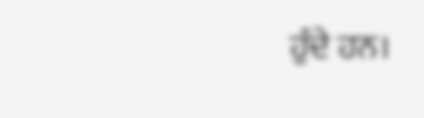ਹੁੰਦੇ ਹਨ।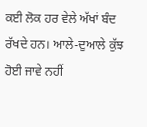ਕਈ ਲੋਕ ਹਰ ਵੇਲੇ ਅੱਖਾਂ ਬੰਦ ਰੱਖਦੇ ਹਨ। ਆਲੇ-ਦੁਆਲੇ ਕੁੱਝ ਹੋਈ ਜਾਵੇ ਨਹੀਂ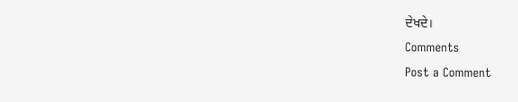ਦੇਖਦੇ।
Comments
Post a Comment